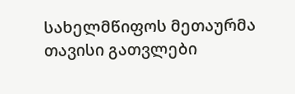სახელმწიფოს მეთაურმა თავისი გათვლები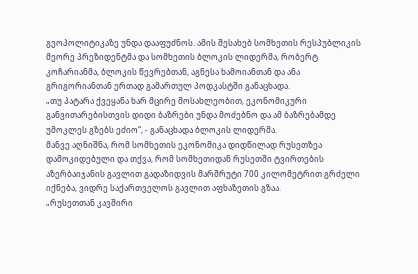გეოპოლიტიკაზე უნდა დააფუძნოს. ამის შესახებ სომხეთის რესპუბლიკის მეორე პრეზიდენტმა და სომხეთის ბლოკის ლიდერმა, რობერტ კოჩარიანმა, ბლოკის წევრებთან, აგნესა ხამოიანთან და ანა გრიგორიანთან ერთად გამართულ პოდკასტში განაცხადა.
„თუ პატარა ქვეყანა ხარ მცირე მოსახლეობით, ეკონომიკური განვითარებისთვის დიდი ბაზრები უნდა მოძებნო და ამ ბაზრებამდე უმოკლეს გზებს ეძიო“, - განაცხადა ბლოკის ლიდერმა.
მანვე აღნიშნა, რომ სომხეთის ეკონომიკა დიდწილად რუსეთზეა დამოკიდებული და თქვა, რომ სომხეთიდან რუსეთში ტვირთების აზერბაიჯანის გავლით გადაზიდვის მარშრუტი 700 კილომეტრით გრძელი იქნება, ვიდრე საქართველოს გავლით აფხაზეთის გზაა.
„რუსეთთან კავშირი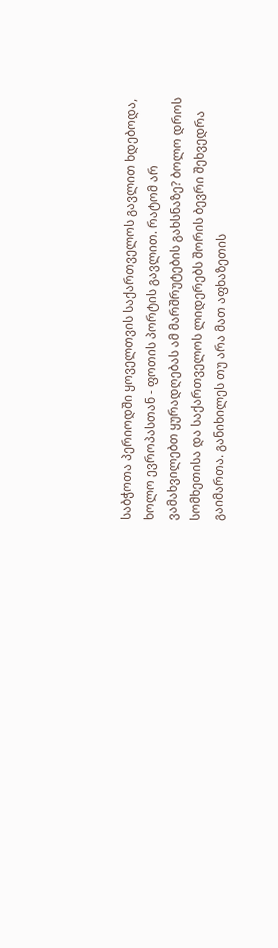საბჭოთა პერიოდში ყოველთვის საქართველოს გავლით ხდებოდა, ხოლო ევროპასთან - ფოთის პორტის გავლით. რატომ არ ვამახვილებთ ყურადღებას ამ მარშრუტების გახსნაზე? ბოლო დროს სომხეთისა და საქართველოს ლიდერებს შორის ბევრი შეხვედრა გაიმართა. განიხილეს თუ არა მათ აფხაზეთის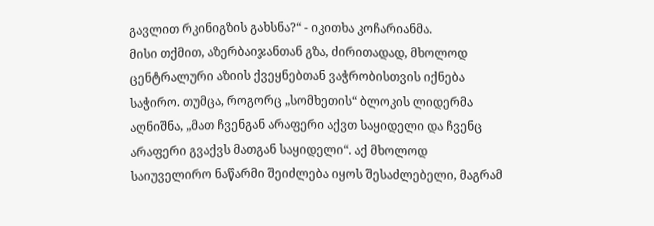გავლით რკინიგზის გახსნა?“ - იკითხა კოჩარიანმა.
მისი თქმით, აზერბაიჯანთან გზა, ძირითადად, მხოლოდ ცენტრალური აზიის ქვეყნებთან ვაჭრობისთვის იქნება საჭირო. თუმცა, როგორც „სომხეთის“ ბლოკის ლიდერმა აღნიშნა, „მათ ჩვენგან არაფერი აქვთ საყიდელი და ჩვენც არაფერი გვაქვს მათგან საყიდელი“. აქ მხოლოდ საიუველირო ნაწარმი შეიძლება იყოს შესაძლებელი, მაგრამ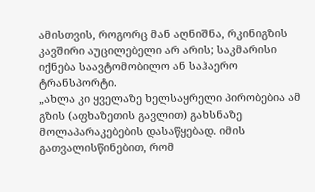ამისთვის, როგორც მან აღნიშნა, რკინიგზის კავშირი აუცილებელი არ არის; საკმარისი იქნება საავტომობილო ან საჰაერო ტრანსპორტი.
„ახლა კი ყველაზე ხელსაყრელი პირობებია ამ გზის (აფხაზეთის გავლით) გახსნაზე მოლაპარაკებების დასაწყებად. იმის გათვალისწინებით, რომ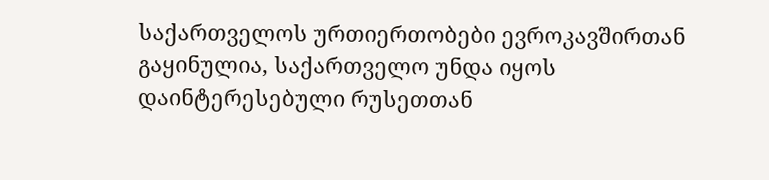საქართველოს ურთიერთობები ევროკავშირთან გაყინულია, საქართველო უნდა იყოს დაინტერესებული რუსეთთან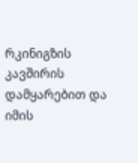რკინიგზის კავშირის დამყარებით და იმის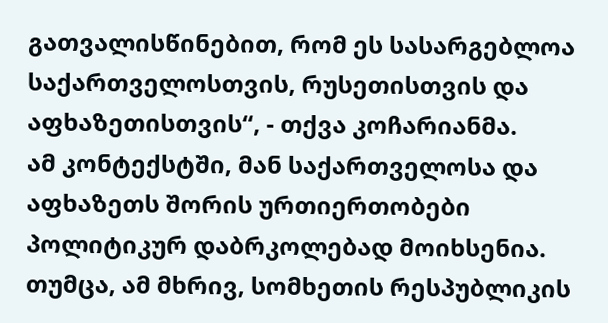გათვალისწინებით, რომ ეს სასარგებლოა საქართველოსთვის, რუსეთისთვის და აფხაზეთისთვის“, - თქვა კოჩარიანმა.
ამ კონტექსტში, მან საქართველოსა და აფხაზეთს შორის ურთიერთობები პოლიტიკურ დაბრკოლებად მოიხსენია. თუმცა, ამ მხრივ, სომხეთის რესპუბლიკის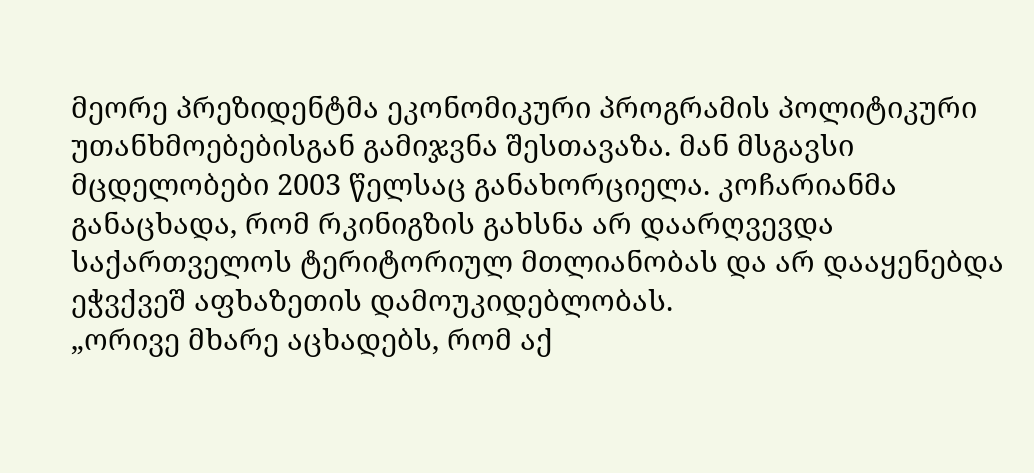მეორე პრეზიდენტმა ეკონომიკური პროგრამის პოლიტიკური უთანხმოებებისგან გამიჯვნა შესთავაზა. მან მსგავსი მცდელობები 2003 წელსაც განახორციელა. კოჩარიანმა განაცხადა, რომ რკინიგზის გახსნა არ დაარღვევდა საქართველოს ტერიტორიულ მთლიანობას და არ დააყენებდა ეჭვქვეშ აფხაზეთის დამოუკიდებლობას.
„ორივე მხარე აცხადებს, რომ აქ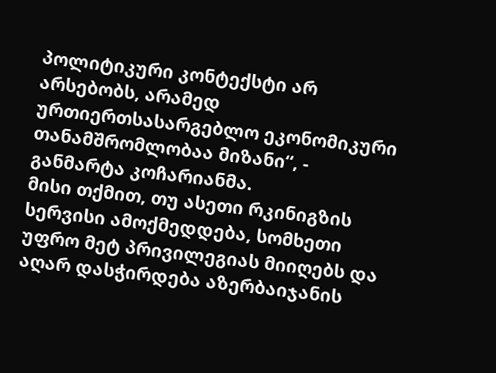პოლიტიკური კონტექსტი არ არსებობს, არამედ ურთიერთსასარგებლო ეკონომიკური თანამშრომლობაა მიზანი“, - განმარტა კოჩარიანმა.
მისი თქმით, თუ ასეთი რკინიგზის სერვისი ამოქმედდება, სომხეთი უფრო მეტ პრივილეგიას მიიღებს და აღარ დასჭირდება აზერბაიჯანის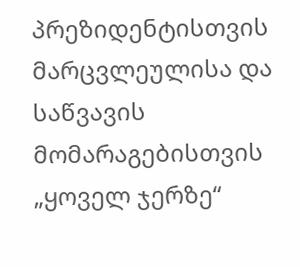პრეზიდენტისთვის მარცვლეულისა და საწვავის მომარაგებისთვის „ყოველ ჯერზე“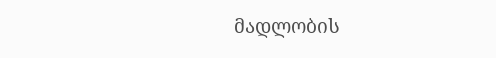მადლობის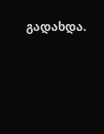გადახდა.